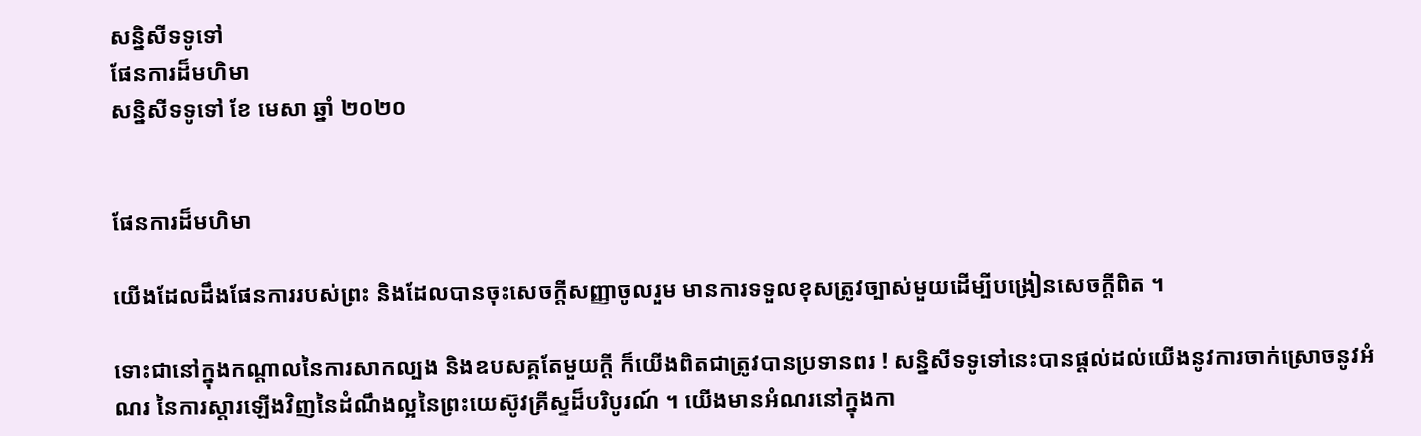សន្និសីទទូទៅ
ផែនការដ៏មហិមា
សន្និសីទទូទៅ ខែ មេសា ឆ្នាំ ២០២០


ផែនការដ៏មហិមា

យើងដែលដឹងផែនការរបស់ព្រះ និងដែលបានចុះសេចក្ដីសញ្ញាចូលរួម មានការទទួលខុសត្រូវច្បាស់មួយដើម្បីបង្រៀនសេចក្ដីពិត ។

ទោះជានៅក្នុងកណ្ដាលនៃការសាកល្បង និងឧបសគ្គតែមួយក្ដី ក៏យើងពិតជាត្រូវបានប្រទានពរ ! សន្និសីទទូទៅនេះបានផ្ដល់ដល់យើងនូវការចាក់ស្រោចនូវអំណរ នៃការស្ដារឡើងវិញនៃដំណឹងល្អនៃព្រះយេស៊ូវគ្រីស្ទដ៏បរិបូរណ៍ ។ យើងមានអំណរនៅក្នុងកា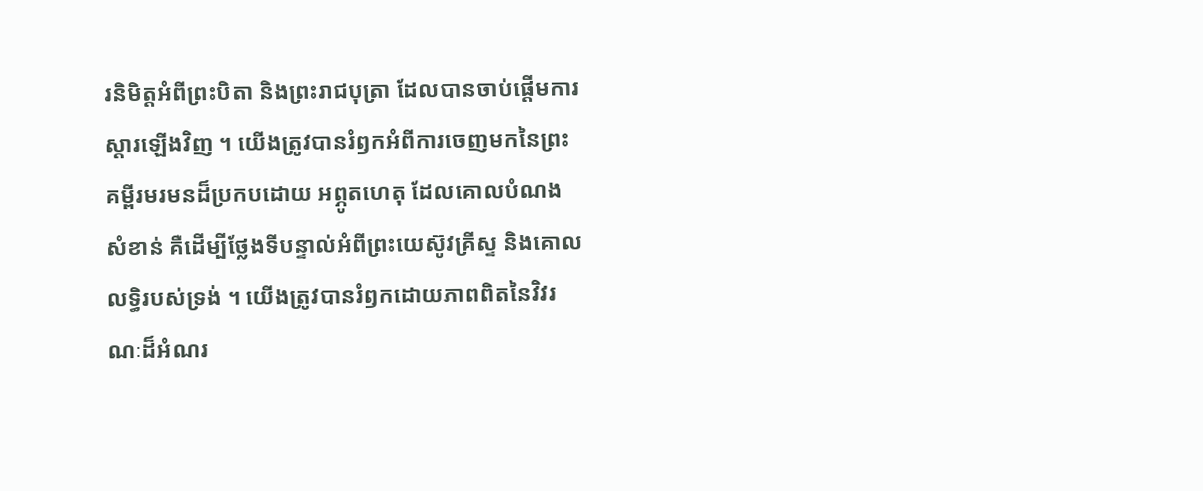រនិមិត្តអំពីព្រះបិតា និងព្រះរាជបុត្រា ដែលបានចាប់ផ្ដើមការស្ដារឡើងវិញ ។ យើងត្រូវបានរំឭកអំពីការចេញមកនៃព្រះគម្ពីរមរមនដ៏ប្រកបដោយ អព្ភូតហេតុ ដែលគោលបំណងសំខាន់ គឺដើម្បីថ្លែងទីបន្ទាល់អំពីព្រះយេស៊ូវគ្រីស្ទ និងគោលលទ្ធិរបស់ទ្រង់ ។ យើងត្រូវបានរំឭកដោយភាពពិតនៃវិវរណៈដ៏អំណរ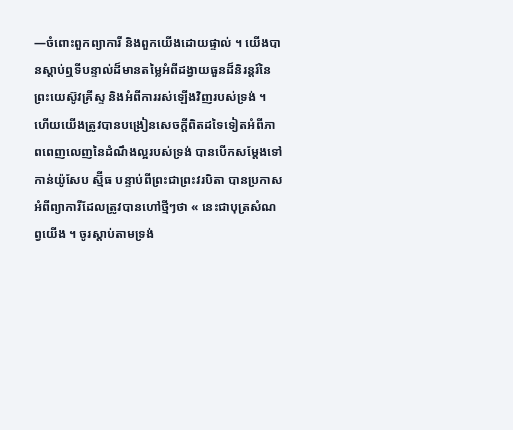—ចំពោះពួកព្យាការី និងពួកយើងដោយផ្ទាល់ ។ យើងបានស្ដាប់ឮទីបន្ទាល់ដ៏មានតម្លៃអំពីដង្វាយធួនដ៏និរន្ដរ៍នៃព្រះយេស៊ូវគ្រីស្ទ និងអំពីការរស់ឡើងវិញរបស់ទ្រង់ ។ ហើយយើងត្រូវបានបង្រៀនសេចក្ដីពិតដទៃទៀតអំពីភាពពេញលេញនៃដំណឹងល្អរបស់ទ្រង់ បានបើកសម្ដែងទៅកាន់យ៉ូសែប ស្ម៊ីធ បន្ទាប់ពីព្រះជាព្រះវរបិតា បានប្រកាសអំពីព្យាការីដែលត្រូវបានហៅថ្មីៗថា « នេះជាបុត្រសំណព្វយើង ។ ចូរស្តាប់តាមទ្រង់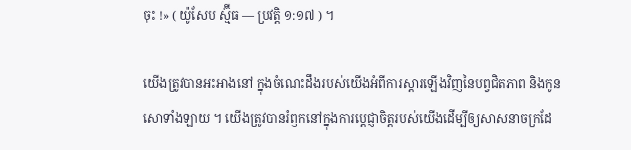ចុះ !» ( យ៉ូសែប ស្ម៊ីធ — ប្រវត្តិ ១:១៧ ) ។

យើងត្រូវបានអះអាងនៅ ក្នុងចំណេះដឹងរបស់យើងអំពីការស្ដារឡើងវិញនៃបព្វជិតភាព និងកូនសោទាំងឡាយ ។ យើងត្រូវបានរំឭកនៅក្នុងការប្ដេជ្ញាចិត្តរបស់យើងដើម្បីឲ្យសាសនាចក្រដែ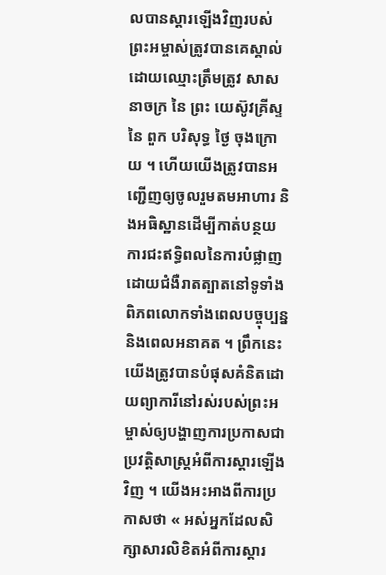លបានស្ដារឡើងវិញរបស់ព្រះអម្ចាស់ត្រូវបានគេស្គាល់ដោយឈ្មោះត្រឹមត្រូវ សាសនាចក្រ នៃ ព្រះ យេស៊ូវគ្រីស្ទ នៃ ពួក បរិសុទ្ធ ថ្ងៃ ចុងក្រោយ ។ ហើយយើងត្រូវបានអញ្ជើញឲ្យចូលរួមតមអាហារ និងអធិស្ឋានដើម្បីកាត់បន្ថយការជះឥទ្ធិពលនៃការបំផ្លាញដោយជំងឺរាតត្បាតនៅទូទាំងពិភពលោកទាំងពេលបច្ចុប្បន្ន និងពេលអនាគត ។ ព្រឹកនេះយើងត្រូវបានបំផុសគំនិតដោយព្យាការីនៅរស់របស់ព្រះអម្ចាស់ឲ្យបង្ហាញការប្រកាសជាប្រវត្តិសាស្ត្រអំពីការស្ដារឡើងវិញ ។ យើងអះអាងពីការប្រកាសថា « អស់អ្នកដែលសិក្សាសារលិខិតអំពីការស្ដារ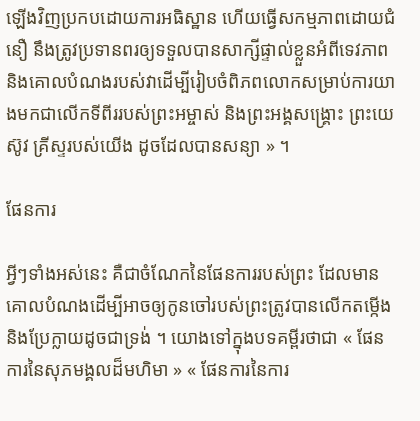ឡើងវិញប្រកបដោយការអធិស្ឋាន ហើយធ្វើសកម្មភាពដោយជំនឿ នឹងត្រូវប្រទានពរឲ្យទទួលបានសាក្សីផ្ទាល់ខ្លួនអំពីទេវភាព និងគោលបំណងរបស់វាដើម្បីរៀបចំពិភពលោកសម្រាប់ការយាងមកជាលើកទីពីររបស់ព្រះអម្ចាស់ និងព្រះអង្គសង្គ្រោះ ព្រះយេស៊ូវ គ្រីស្ទរបស់យើង ដូចដែលបានសន្យា » ។

ផែនការ

អ្វីៗទាំងអស់នេះ គឺជាចំណែកនៃផែនការរបស់ព្រះ ដែលមានគោលបំណងដើម្បីអាចឲ្យកូនចៅរបស់ព្រះត្រូវបានលើកតម្កើង និងប្រែក្លាយដូចជាទ្រង់ ។ យោងទៅក្នុងបទគម្ពីរថាជា « ផែនការនៃសុភមង្គលដ៏មហិមា » « ផែនការនៃការ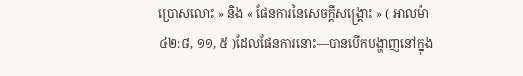ប្រោសលោះ » និង « ផែនការនៃសេចក្ដីសង្គ្រោះ » ( អាលម៉ា ៤២:៨, ១១, ៥ )ដែលផែនការនោះ—បានបើកបង្ហាញនៅក្នុង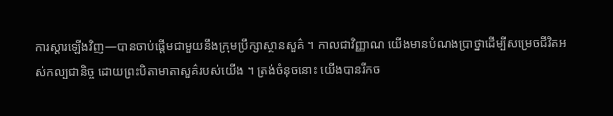ការស្ដារឡើងវិញ—បានចាប់ផ្ដើមជាមួយនឹងក្រុមប្រឹក្សាស្ថានសួគ៌ ។ កាលជាវិញ្ញាណ យើងមានបំណងប្រាថ្នាដើម្បីសម្រេចជីវិតអស់កល្បជានិច្ច ដោយព្រះបិតាមាតាសួគ៌របស់យើង ។ ត្រង់ចំនុចនោះ យើងបានរីកច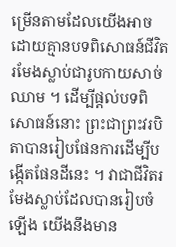ម្រើនតាមដែលយើងអាចដោយគ្មានបទពិសោធន៍ជីវិតរមែងស្លាប់ជារូបកាយសាច់ឈាម ។ ដើម្បីផ្ដល់បទពិសោធន៍នោះ ព្រះជាព្រះវរបិតាបានរៀបផែនការដើម្បីបង្កើតផែនដីនេះ ។ វាជាជីវិតរមែងស្លាប់ដែលបានរៀបចំឡើង យើងនឹងមាន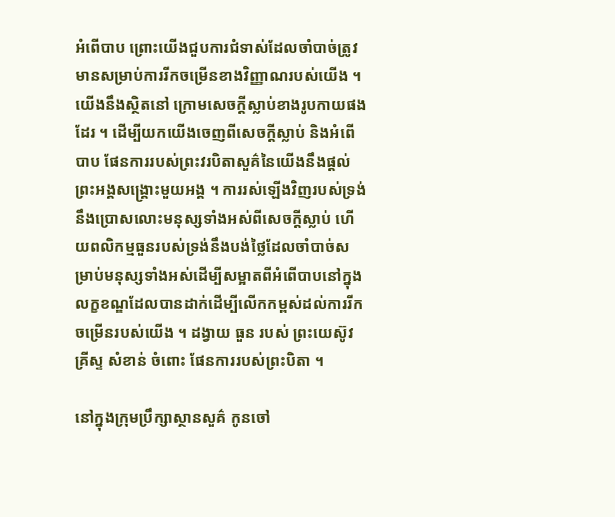អំពើបាប ព្រោះយើងជួបការជំទាស់ដែលចាំបាច់ត្រូវមានសម្រាប់ការរីកចម្រើនខាងវិញ្ញាណរបស់យើង ។ យើងនឹងស្ថិតនៅ ក្រោមសេចក្ដីស្លាប់ខាងរូបកាយផងដែរ ។ ដើម្បីយកយើងចេញពីសេចក្ដីស្លាប់ និងអំពើបាប ផែនការរបស់ព្រះវរបិតាសួគ៌នៃយើងនឹងផ្ដល់ព្រះអង្គសង្គ្រោះមួយអង្គ ។ ការរស់ឡើងវិញរបស់ទ្រង់ នឹងប្រោសលោះមនុស្សទាំងអស់ពីសេចក្ដីស្លាប់ ហើយពលិកម្មធួនរបស់ទ្រង់នឹងបង់ថ្លៃដែលចាំបាច់សម្រាប់មនុស្សទាំងអស់ដើម្បីសម្អាតពីអំពើបាបនៅក្នុងលក្ខខណ្ឌដែលបានដាក់ដើម្បីលើកកម្ពស់ដល់ការរីកចម្រើនរបស់យើង ។ ដង្វាយ ធួន របស់ ព្រះយេស៊ូវ គ្រីស្ទ សំខាន់ ចំពោះ ផែនការរបស់ព្រះបិតា ។

នៅក្នុងក្រុមប្រឹក្សាស្ថានសួគ៌ កូនចៅ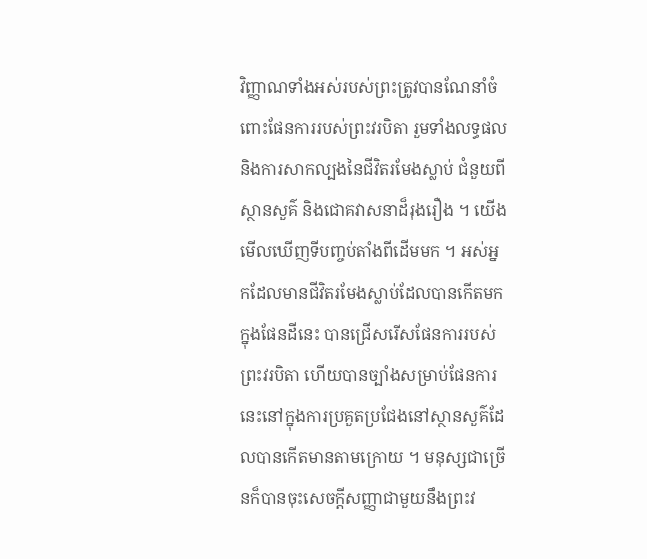វិញ្ញាណទាំងអស់របស់ព្រះត្រូវបានណែនាំចំពោះផែនការរបស់ព្រះវរបិតា រួមទាំងលទ្ធផល និងការសាកល្បងនៃជីវិតរមែងស្លាប់ ជំនួយពីស្ថានសួគ៌ និងជោគវាសនាដ៏រុងរឿង ។ យើងមើលឃើញទីបញ្ចប់តាំងពីដើមមក ។ អស់អ្នកដែលមានជីវិតរមែងស្លាប់ដែលបានកើតមកក្នុងផែនដីនេះ បានជ្រើសរើសផែនការរបស់ព្រះវរបិតា ហើយបានច្បាំងសម្រាប់ផែនការនេះនៅក្នុងការប្រគួតប្រជែងនៅស្ថានសួគ៌ដែលបានកើតមានតាមក្រោយ ។ មនុស្សជាច្រើនក៏បានចុះសេចក្ដីសញ្ញាជាមួយនឹងព្រះវ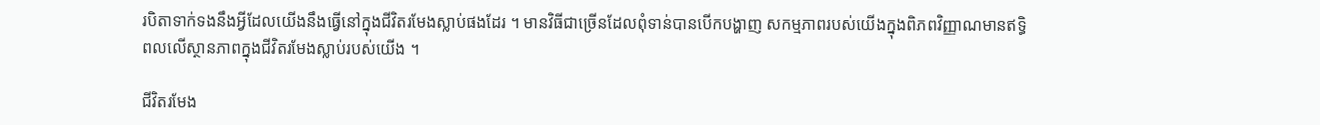របិតាទាក់ទងនឹងអ្វីដែលយើងនឹងធ្វើនៅក្នុងជីវិតរមែងស្លាប់ផងដែរ ។ មានវិធីជាច្រើនដែលពុំទាន់បានបើកបង្ហាញ សកម្មភាពរបស់យើងក្នុងពិភពវិញ្ញាណមានឥទ្ធិពលលើស្ថានភាពក្នុងជីវិតរមែងស្លាប់របស់យើង ។

ជីវិតរមែង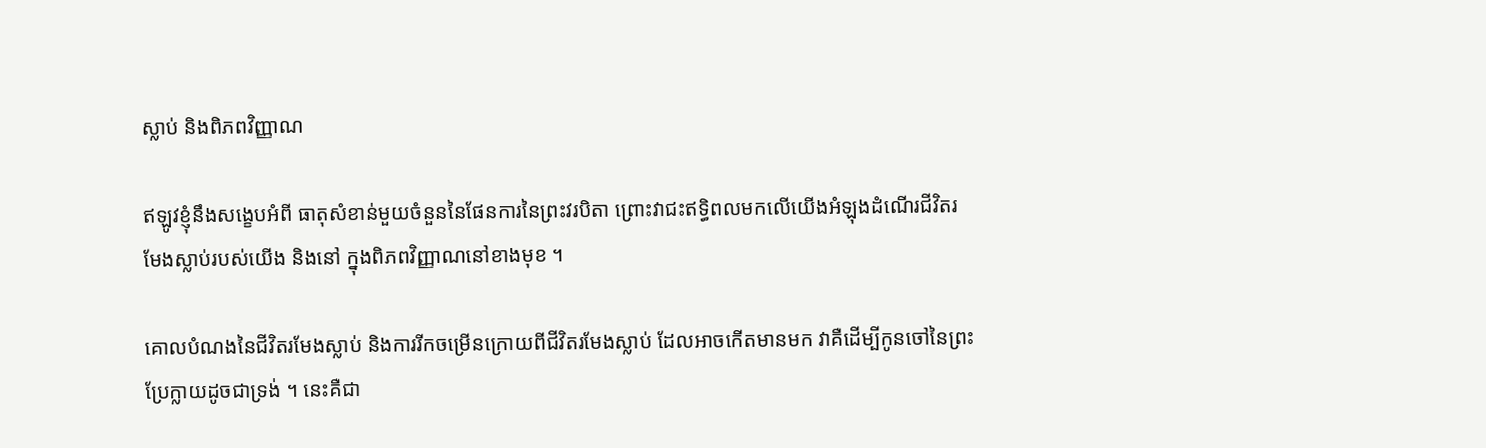ស្លាប់ និងពិភពវិញ្ញាណ

ឥឡូវខ្ញុំនឹងសង្ខេបអំពី ធាតុសំខាន់មួយចំនួននៃផែនការនៃព្រះវរបិតា ព្រោះវាជះឥទ្ធិពលមកលើយើងអំឡុងដំណើរជីវិតរមែងស្លាប់របស់យើង និងនៅ ក្នុងពិភពវិញ្ញាណនៅខាងមុខ ។

គោលបំណងនៃជីវិតរមែងស្លាប់ និងការរីកចម្រើនក្រោយពីជីវិតរមែងស្លាប់ ដែលអាចកើតមានមក វាគឺដើម្បីកូនចៅនៃព្រះប្រែក្លាយដូចជាទ្រង់ ។ នេះគឺជា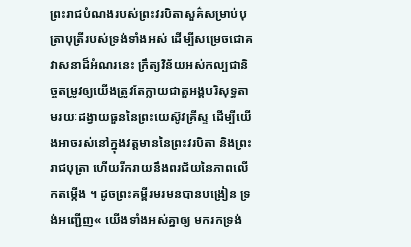ព្រះរាជបំណងរបស់ព្រះវរបិតាសួគ៌សម្រាប់បុត្រាបុត្រីរបស់ទ្រង់ទាំងអស់ ដើម្បីសម្រេចជោគវាសនាដ៏អំណរនេះ ក្រឹត្យវិន័យអស់កល្បជានិច្ចតម្រូវឲ្យយើងត្រូវតែក្លាយជាតួអង្គបរិសុទ្ធតាមរយៈដង្វាយធួននៃព្រះយេស៊ូវគ្រីស្ទ ដើម្បីយើងអាចរស់នៅក្នុងវត្តមាននៃព្រះវរបិតា និងព្រះរាជបុត្រា ហើយរីករាយនឹងពរជ័យនៃភាពលើកតម្កើង ។ ដូចព្រះគម្ពីរមរមនបានបង្រៀន ទ្រង់អញ្ជើញ« យើងទាំងអស់គ្នាឲ្យ មករកទ្រង់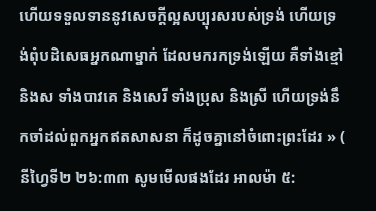ហើយទទួលទាននូវសេចក្ដីល្អសប្បុរសរបស់ទ្រង់ ហើយទ្រង់ពុំបដិសេធអ្នកណាម្នាក់ ដែលមករកទ្រង់ឡើយ គឺទាំងខ្មៅ និងស ទាំងបាវគេ និងសេរី ទាំងប្រុស និងស្រី ហើយទ្រង់នឹកចាំដល់ពួកអ្នកឥតសាសនា ក៏ដូចគ្នានៅចំពោះព្រះដែរ » ( នីហ្វៃទី២ ២៦:៣៣ សូមមើលផងដែរ អាលម៉ា ៥: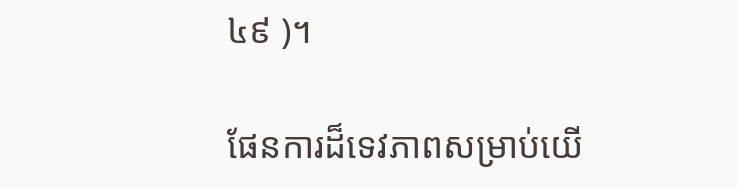៤៩ )។

ផែនការដ៏ទេវភាពសម្រាប់យើ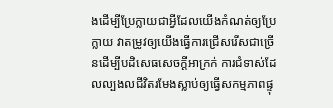ងដើម្បីប្រែក្លាយជាអ្វីដែលយើងកំណត់ឲ្យប្រែក្លាយ វាតម្រូវឲ្យយើងធ្វើការជ្រើសរើសជាច្រើនដើម្បីបដិសេធសេចក្ដីអាក្រក់ ការជំទាស់ដែលល្បងលជីវិតរមែងស្លាប់ឲ្យធ្វើសកម្មភាពផ្ទុ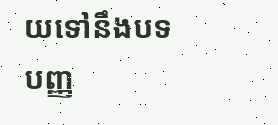យទៅនឹងបទបញ្ញ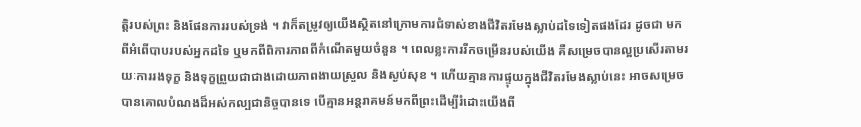ត្តិរបស់ព្រះ និងផែនការរបស់ទ្រង់ ។ វាក៏តម្រូវឲ្យយើងស្ថិតនៅក្រោមការជំទាស់ខាងជីវិតរមែងស្លាប់ដទៃទៀតផងដែរ ដូចជា មកពីអំពើបាបរបស់អ្នកដទៃ ឬមកពីពិការភាពពីកំណើតមួយចំនួន ។ ពេលខ្លះការរីកចម្រើនរបស់យើង គឺសម្រេចបានល្អប្រសើរតាមរយៈការរងទុក្ខ និងទុក្ខព្រួយជាជាងដោយភាពងាយស្រួល និងស្ងប់សុខ ។ ហើយគ្មានការផ្ទុយក្នុងជីវិតរមែងស្លាប់នេះ អាចសម្រេចបានគោលបំណងដ៏អស់កល្បជានិច្ចបានទេ បើគ្មានអន្ដរាគមន៍មកពីព្រះដើម្បីរំដោះយើងពី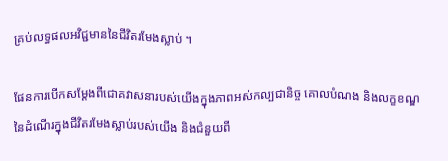គ្រប់លទ្ធផលអវិជ្ជមាននៃជីវិតរមែងស្លាប់ ។

ផែនការបើកសម្ដែងពីជោគវាសនារបស់យើងក្នុងភាពអស់កល្បជានិច្ច គោលបំណង និងលក្ខខណ្ឌនៃដំណើរក្នុងជីវិតរមែងស្លាប់របស់យើង និងជំនួយពី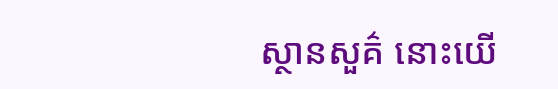ស្ថានសួគ៌ នោះយើ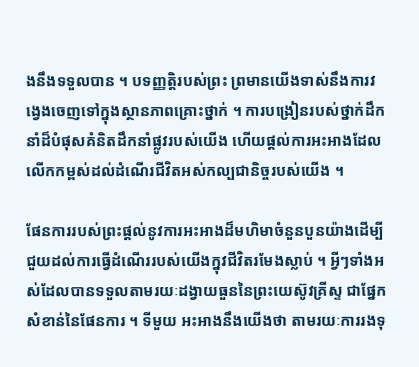ងនឹងទទួលបាន ។ បទញ្ញត្តិរបស់ព្រះ ព្រមានយើងទាស់នឹងការវង្វេងចេញទៅក្នុងស្ថានភាពគ្រោះថ្នាក់ ។ ការបង្រៀនរបស់ថ្នាក់ដឹកនាំដ៏បំផុសគំនិតដឹកនាំផ្លូវរបស់យើង ហើយផ្ដល់ការអះអាងដែលលើកកម្ពស់ដល់ដំណើរជីវិតអស់កល្បជានិច្ចរបស់យើង ។

ផែនការរបស់ព្រះផ្ដល់នូវការអះអាងដ៏មហិមាចំនួនបួនយ៉ាងដើម្បីជួយដល់ការធ្វើដំណើររបស់យើងក្នុវជីវិតរមែងស្លាប់ ។ អ្វីៗទាំងអស់ដែលបានទទួលតាមរយៈដង្វាយធួននៃព្រះយេស៊ូវគ្រីស្ទ ជាផ្នែកសំខាន់នៃផែនការ ។ ទីមួយ អះអាងនឹងយើងថា តាមរយៈការរងទុ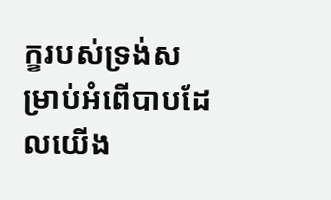ក្ខរបស់ទ្រង់សម្រាប់អំពើបាបដែលយើង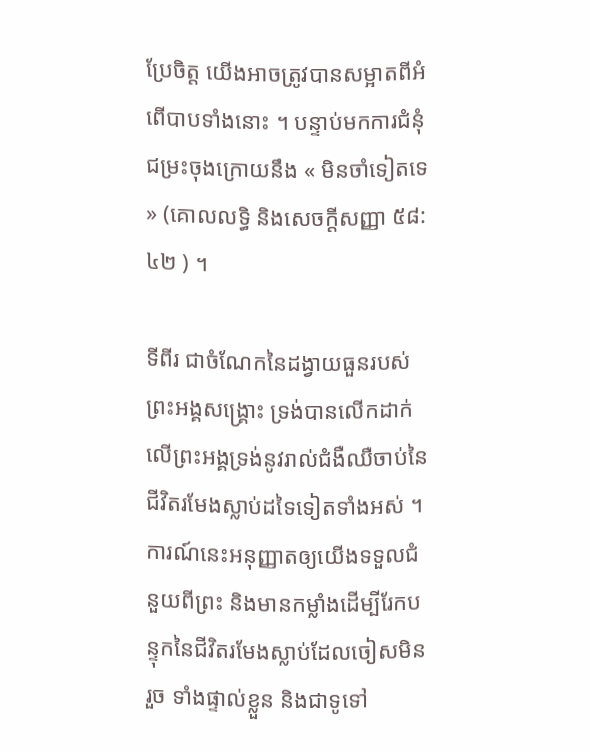ប្រែចិត្ត យើងអាចត្រូវបានសម្អាតពីអំពើបាបទាំងនោះ ។ បន្ទាប់មកការជំនុំជម្រះចុងក្រោយនឹង « មិនចាំទៀតទេ » (គោលលទ្ធិ និងសេចក្ដីសញ្ញា ៥៨:៤២ ) ។

ទីពីរ ជាចំណែកនៃដង្វាយធួនរបស់ព្រះអង្គសង្គ្រោះ ទ្រង់បានលើកដាក់លើព្រះអង្គទ្រង់នូវរាល់ជំងឺឈឺចាប់នៃជីវិតរមែងស្លាប់ដទៃទៀតទាំងអស់ ។ ការណ៍នេះអនុញ្ញាតឲ្យយើងទទួលជំនួយពីព្រះ និងមានកម្លាំងដើម្បីរែកបន្ទុកនៃជីវិតរមែងស្លាប់ដែលចៀសមិនរួច ទាំងផ្ទាល់ខ្លួន និងជាទូទៅ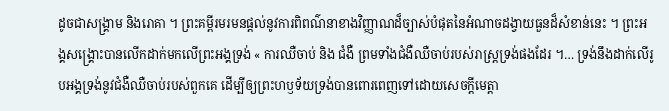ដូចជាសង្គ្រាម និងរោគា ។ ព្រះគម្ពីរមរមនផ្ដល់នូវការពិពណ៌នាខាងវិញ្ញាណដ៏ច្បាស់បំផុតនៃអំណាចដង្វាយធួនដ៏សំខាន់នេះ ។ ព្រះអង្គសង្គ្រោះបានលើកដាក់មកលើព្រះអង្គទ្រង់ « ការឈឺចាប់ និង ជំងឺ ព្រមទាំងជំងឺឈឺចាប់របស់រាស្ត្រទ្រង់ផងដែរ ។… ទ្រង់នឹងដាក់លើរូបអង្គទ្រង់នូវជំងឺឈឺចាប់របស់ពួកគេ ដើម្បីឲ្យព្រះហឫទ័យទ្រង់បានពោរពេញទៅដោយសេចក្ដីមេត្តា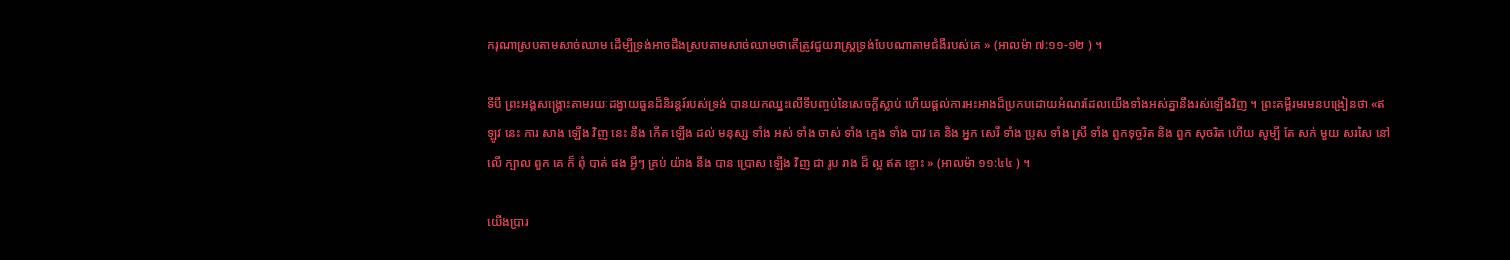ករុណាស្របតាមសាច់ឈាម ដើម្បីទ្រង់អាចដឹងស្របតាមសាច់ឈាមថាតើត្រូវជួយរាស្ត្រទ្រង់បែបណាតាមជំងឺរបស់គេ » (អាលម៉ា ៧:១១-១២ ) ។

ទីបី ព្រះអង្គសង្គ្រោះតាមរយៈដង្វាយធួនដ៏និរន្ដរ៍របស់ទ្រង់ បានយកឈ្នះលើទីបញ្ចប់នៃសេចក្ដីស្លាប់ ហើយផ្ដល់ការអះអាងដ៏ប្រកបដោយអំណរដែលយើងទាំងអស់គ្នានឹងរស់ឡើងវិញ ។ ព្រះគម្ពីរមរមនបង្រៀនថា «ឥឡូវ នេះ ការ សាង ឡើង វិញ នេះ នឹង កើត ឡើង ដល់ មនុស្ស ទាំង អស់ ទាំង ចាស់ ទាំង ក្មេង ទាំង បាវ គេ និង អ្នក សេរី ទាំង ប្រុស ទាំង ស្រី ទាំង ពួកទុច្ចរិត និង ពួក សុចរិត ហើយ សូម្បី តែ សក់ មួយ សរសៃ នៅ លើ ក្បាល ពួក គេ ក៏ ពុំ បាត់ ផង អ្វីៗ គ្រប់ យ៉ាង នឹង បាន ប្រោស ឡើង វិញ ជា រូប រាង ដ៏ ល្អ ឥត ខ្ចោះ » (អាលម៉ា ១១:៤៤ ) ។

យើងប្រារ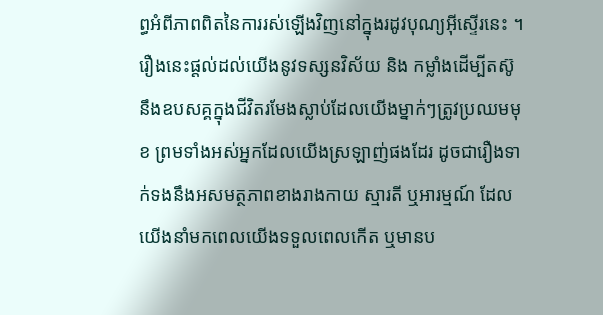ព្ធអំពីភាពពិតនៃការរស់ឡើងវិញនៅក្នុងរដូវបុណ្យអ៊ីស្ទើរនេះ ។ រឿងនេះផ្ដល់ដល់យើងនូវទស្សនវិស័យ និង កម្លាំងដើម្បីតស៊ូនឹងឧបសគ្គក្នុងជីវិតរមែងស្លាប់ដែលយើងម្នាក់ៗត្រូវប្រឈមមុខ ព្រមទាំងអស់អ្នកដែលយើងស្រឡាញ់ផងដែរ ដូចជារឿងទាក់ទងនឹងអសមត្ថភាពខាងរាងកាយ ស្មារតី ឬអារម្មណ៍ ដែលយើងនាំមកពេលយើងទទួលពេលកើត ឬមានប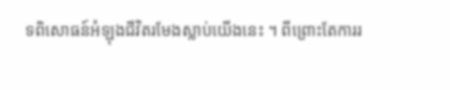ទពិសោធន៍អំឡុងជីវិតរមែងស្លាប់យើងនេះ ។ ពីព្រោះតែការរ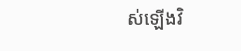ស់ឡើងវិ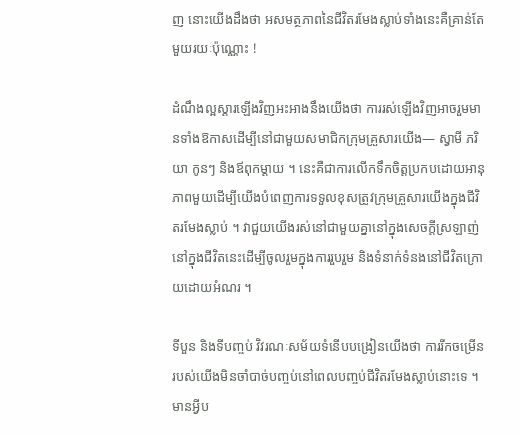ញ នោះយើងដឹងថា អសមត្ថភាពនៃជីវិតរមែងស្លាប់ទាំងនេះគឺគ្រាន់តែមួយរយៈប៉ុណ្ណោះ !

ដំណឹងល្អស្ដារឡើងវិញអះអាងនឹងយើងថា ការរស់ឡើងវិញអាចរួមមានទាំងឱកាសដើម្បីនៅជាមួយសមាជិកក្រុមគ្រួសារយើង— ស្វាមី ភរិយា កូនៗ និងឪពុកម្ដាយ ។ នេះគឺជាការលើកទឹកចិត្តប្រកបដោយអានុភាពមួយដើម្បីយើងបំពេញការទទួលខុសត្រូវក្រុមគ្រួសារយើងក្នុងជីវិតរមែងស្លាប់ ។ វាជួយយើងរស់នៅជាមួយគ្នានៅក្នុងសេចក្ដីស្រឡាញ់នៅក្នុងជីវិតនេះដើម្បីចូលរួមក្នុងការរួបរួម និងទំនាក់ទំនងនៅជីវិតក្រោយដោយអំណរ ។

ទីបួន និងទីបញ្ចប់ វិវរណៈសម័យទំនើបបង្រៀនយើងថា ការរីកចម្រើនរបស់យើងមិនចាំបាច់បញ្ចប់នៅពេលបញ្ចប់ជីវិតរមែងស្លាប់នោះទេ ។ មានអ្វីប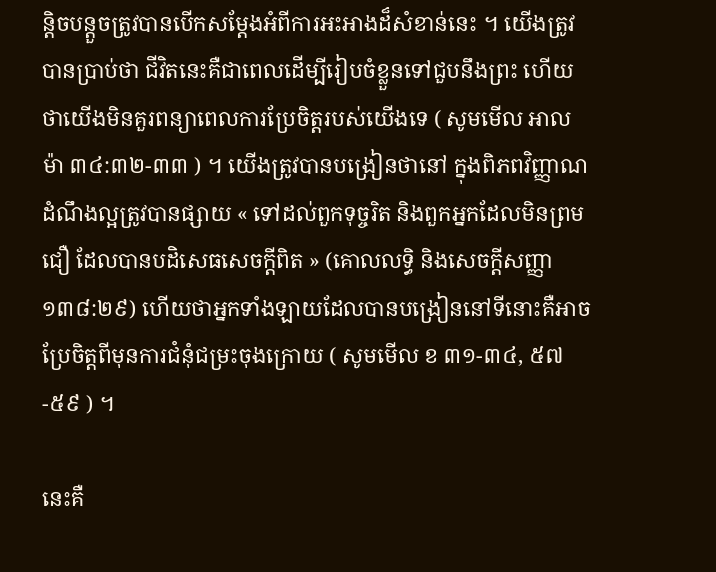ន្ដិចបន្ដួចត្រូវបានបើកសម្ដែងអំពីការអះអាងដ៏សំខាន់នេះ ។ យើងត្រូវបានប្រាប់ថា ជីវិតនេះគឺជាពេលដើម្បីរៀបចំខ្លួនទៅជួបនឹងព្រះ ហើយថាយើងមិនគួរពន្យាពេលការប្រែចិត្តរបស់យើងទេ ( សូមមើល អាលម៉ា ៣៤:៣២-៣៣ ) ។ យើងត្រូវបានបង្រៀនថានៅ ក្នុងពិភពវិញ្ញាណ ដំណឹងល្អត្រូវបានផ្សាយ « ទៅដល់ពួកទុច្ចរិត និងពួកអ្នកដែលមិនព្រមជឿ ដែលបានបដិសេធសេចក្ដីពិត » (គោលលទ្ធិ និងសេចក្ដីសញ្ញា ១៣៨:២៩) ហើយថាអ្នកទាំងឡាយដែលបានបង្រៀននៅទីនោះគឺអាចប្រែចិត្តពីមុនការជំនុំជម្រះចុងក្រោយ ( សូមមើល ខ ៣១-៣៤, ៥៧-៥៩ ) ។

នេះគឺ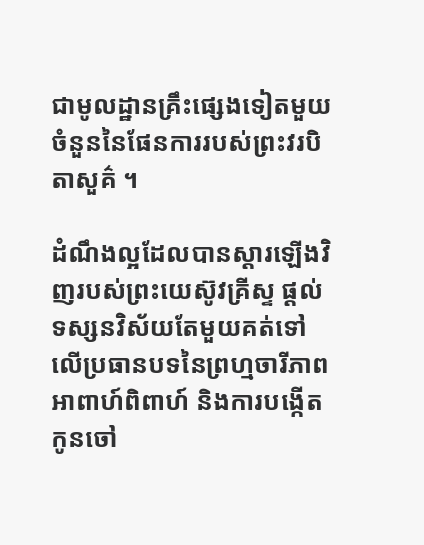ជាមូលដ្ឋានគ្រឹះផ្សេងទៀតមួយចំនួននៃផែនការរបស់ព្រះវរបិតាសួគ៌ ។

ដំណឹងល្អដែលបានស្ដារឡើងវិញរបស់ព្រះយេស៊ូវគ្រីស្ទ ផ្ដល់ទស្សនវិស័យតែមួយគត់ទៅលើប្រធានបទនៃព្រហ្មចារីភាព អាពាហ៍ពិពាហ៍ និងការបង្កើតកូនចៅ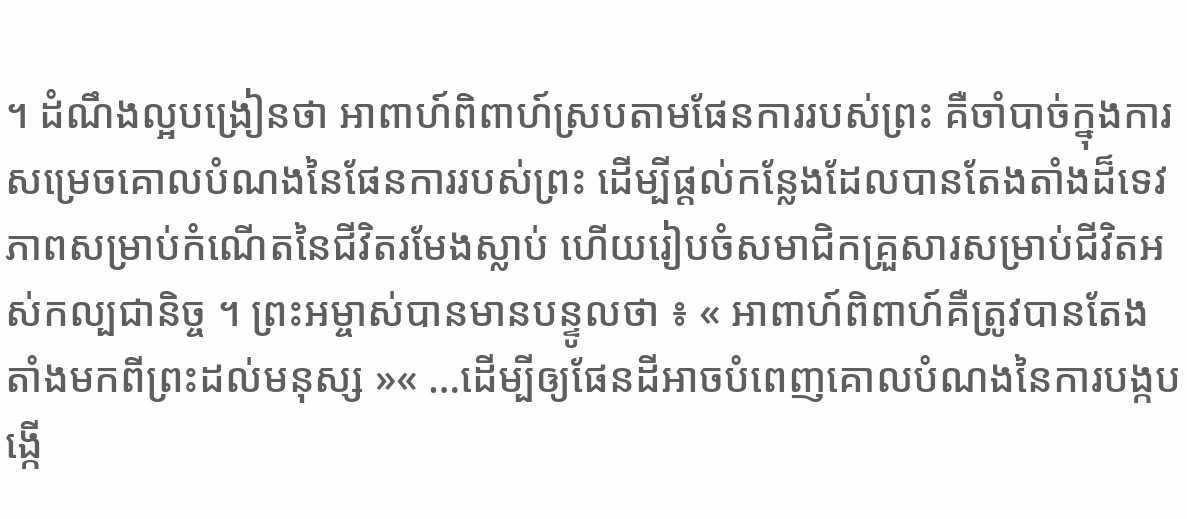។ ដំណឹងល្អបង្រៀនថា អាពាហ៍ពិពាហ៍ស្របតាមផែនការរបស់ព្រះ គឺចាំបាច់ក្នុងការសម្រេចគោលបំណងនៃផែនការរបស់ព្រះ ដើម្បីផ្ដល់កន្លែងដែលបានតែងតាំងដ៏ទេវភាពសម្រាប់កំណើតនៃជីវិតរមែងស្លាប់ ហើយរៀបចំសមាជិកគ្រួសារសម្រាប់ជីវិតអស់កល្បជានិច្ច ។ ព្រះអម្ចាស់បានមានបន្ទូលថា ៖ « អាពាហ៍ពិពាហ៍គឺត្រូវបានតែងតាំងមកពីព្រះដល់មនុស្ស »« …ដើម្បីឲ្យផែនដីអាចបំពេញគោលបំណងនៃការបង្កបង្កើ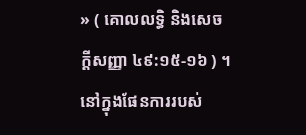» ( គោលលទ្ធិ និងសេចក្ដីសញ្ញា ៤៩:១៥-១៦ ) ។ នៅក្នុងផែនការរបស់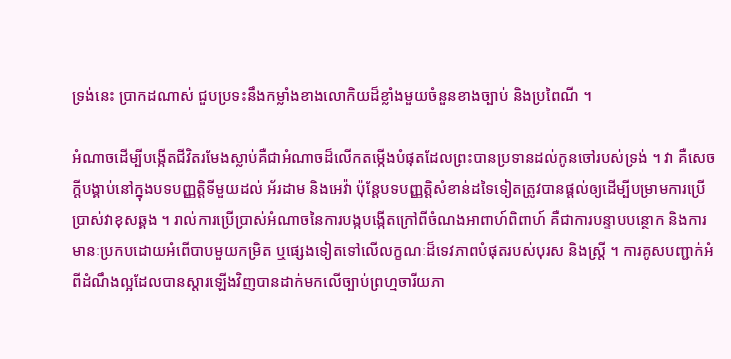ទ្រង់នេះ ប្រាកដណាស់ ជួបប្រទះនឹងកម្លាំងខាងលោកិយដ៏ខ្លាំងមួយចំនួនខាងច្បាប់ និងប្រពៃណី ។

អំណាចដើម្បីបង្កើតជីវិតរមែងស្លាប់គឺជាអំណាចដ៏លើកតម្កើងបំផុតដែលព្រះបានប្រទានដល់កូនចៅរបស់ទ្រង់ ។ វា គឺសេចក្ដីបង្គាប់នៅក្នុងបទបញ្ញត្តិទីមួយដល់ អ័រដាម និងអេវ៉ា ប៉ុន្តែបទបញ្ញត្តិសំខាន់ដទៃទៀតត្រូវបានផ្ដល់ឲ្យដើម្បីបម្រាមការប្រើប្រាស់វាខុសឆ្គង ។ រាល់ការប្រើប្រាស់អំណាចនៃការបង្កបង្កើតក្រៅពីចំណងអាពាហ៍ពិពាហ៍ គឺជាការបន្ទាបបន្ថោក និងការមានៈប្រកបដោយអំពើបាបមួយកម្រិត ឬផ្សេងទៀតទៅលើលក្ខណៈដ៏ទេវភាពបំផុតរបស់បុរស និងស្ត្រី ។ ការគូសបញ្ជាក់អំពីដំណឹងល្អដែលបានស្ដារឡើងវិញបានដាក់មកលើច្បាប់ព្រហ្មចារីយភា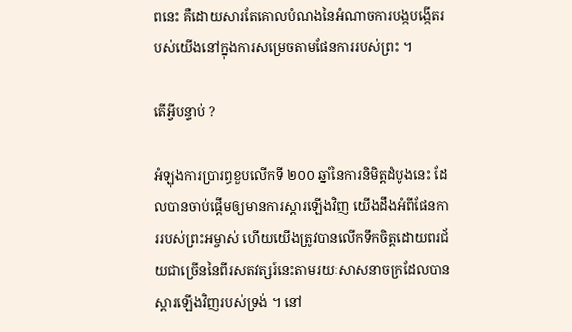ពនេះ គឺដោយសារតែគោលបំណងនៃអំណាចការបង្កបង្កើតរបស់យើងនៅក្នុងការសម្រេចតាមផែនការរបស់ព្រះ ។

តើអ្វីបន្ទាប់ ?

អំឡុងការប្រារព្ធខួបលើកទី ២០០ ឆ្នាំនៃការនិមិត្តដំបូងនេះ ដែលបានចាប់ផ្ដើមឲ្យមានការស្ដារឡើងវិញ យើងដឹងអំពីផែនការរបស់ព្រះអម្ចាស់ ហើយយើងត្រូវបានលើកទឹកចិត្តដោយពរជ័យជាច្រើននៃពីរសតវត្សរ៍នេះតាមរយៈសាសនាចក្រដែលបានស្ដារឡើងវិញរបស់ទ្រង់ ។ នៅ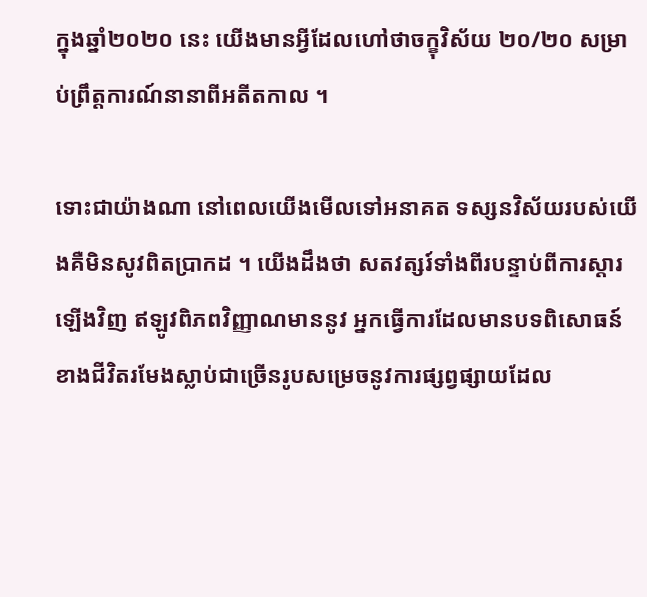ក្នុងឆ្នាំ២០២០ នេះ យើងមានអ្វីដែលហៅថាចក្ខុវិស័យ ២០/២០ សម្រាប់ព្រឹត្តការណ៍នានាពីអតីតកាល ។

ទោះជាយ៉ាងណា នៅពេលយើងមើលទៅអនាគត ទស្សនវិស័យរបស់យើងគឺមិនសូវពិតប្រាកដ ។ យើងដឹងថា សតវត្សរ៍ទាំងពីរបន្ទាប់ពីការស្ដារឡើងវិញ ឥឡូវពិភពវិញ្ញាណមាននូវ អ្នកធ្វើការដែលមានបទពិសោធន៍ខាងជីវិតរមែងស្លាប់ជាច្រើនរូបសម្រេចនូវការផ្សព្វផ្សាយដែល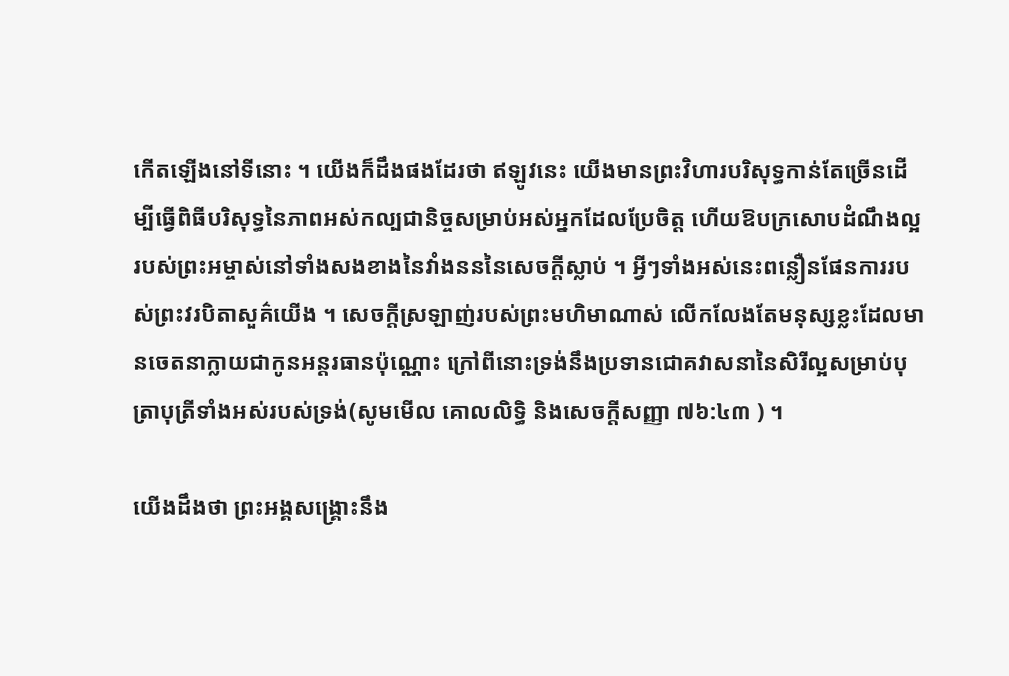កើតឡើងនៅទីនោះ ។ យើងក៏ដឹងផងដែរថា ឥឡូវនេះ យើងមានព្រះវិហារបរិសុទ្ធកាន់តែច្រើនដើម្បីធ្វើពិធីបរិសុទ្ធនៃភាពអស់កល្បជានិច្ចសម្រាប់អស់អ្នកដែលប្រែចិត្ត ហើយឱបក្រសោបដំណឹងល្អរបស់ព្រះអម្ចាស់នៅទាំងសងខាងនៃវាំងនននៃសេចក្ដីស្លាប់ ។ អ្វីៗទាំងអស់នេះពន្លឿនផែនការរបស់ព្រះវរបិតាសួគ៌យើង ។ សេចក្ដីស្រឡាញ់របស់ព្រះមហិមាណាស់ លើកលែងតែមនុស្សខ្លះដែលមានចេតនាក្លាយជាកូនអន្តរធានប៉ុណ្ណោះ ក្រៅពីនោះទ្រង់នឹងប្រទានជោគវាសនានៃសិរីល្អសម្រាប់បុត្រាបុត្រីទាំងអស់របស់ទ្រង់(សូមមើល គោលលិទ្ធិ និងសេចក្តីសញ្ញា ៧៦:៤៣ ) ។

យើងដឹងថា ព្រះអង្គសង្គ្រោះនឹង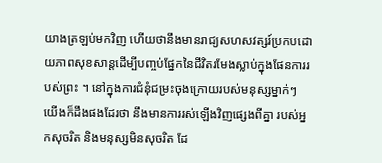យាងត្រឡប់មកវិញ ហើយថានឹងមានរាជ្យសហសវត្សរ៍ប្រកបដោយភាពសុខសាន្ដដើម្បីបញ្ចប់ផ្នែកនៃជីវិតរមែងស្លាប់ក្នុងផែនការរបស់ព្រះ ។ នៅក្នុងការជំនុំជម្រះចុងក្រោយរបស់មនុស្សម្នាក់ៗ យើងក៏ដឹងផងដែរថា នឹងមានការរស់ឡើងវិញផ្សេងពីគ្នា របស់អ្នកសុចរិត និងមនុស្សមិនសុចរិត ដែ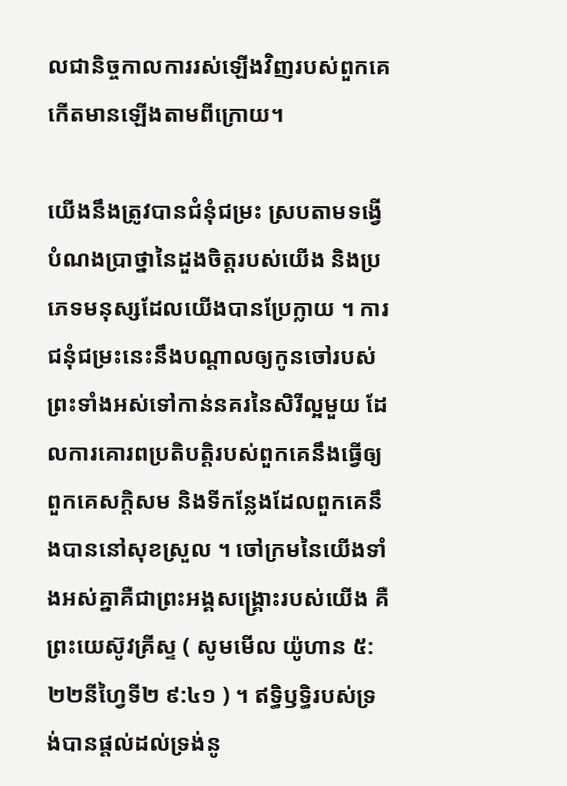លជានិច្ចកាលការរស់ឡើងវិញរបស់ពួកគេកើតមានឡើងតាមពីក្រោយ។

យើងនឹងត្រូវបានជំនុំជម្រះ ស្របតាមទង្វើ បំណងប្រាថ្នានៃដួងចិត្តរបស់យើង និងប្រភេទមនុស្សដែលយើងបានប្រែក្លាយ ។ ការជនុំជម្រះនេះនឹងបណ្ដាលឲ្យកូនចៅរបស់ព្រះទាំងអស់ទៅកាន់នគរនៃសិរីល្អមួយ ដែលការគោរពប្រតិបត្តិរបស់ពួកគេនឹងធ្វើឲ្យពួកគេសក្ដិសម និងទីកន្លែងដែលពួកគេនឹងបាននៅសុខស្រួល ។ ចៅក្រមនៃយើងទាំងអស់គ្នាគឺជាព្រះអង្គសង្គ្រោះរបស់យើង គឺព្រះយេស៊ូវគ្រីស្ទ ( សូមមើល យ៉ូហាន ៥:២២នីហ្វៃទី២ ៩:៤១ ) ។ ឥទ្ធិឫទ្ធិរបស់ទ្រង់បានផ្ដល់ដល់ទ្រង់នូ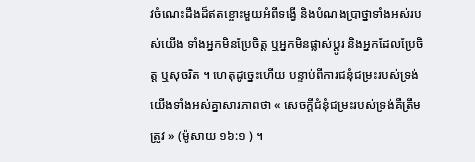វចំណេះដឹងដ៏ឥតខ្ចោះមួយអំពីទង្វើ និងបំណងប្រាថ្នាទាំងអស់របស់យើង ទាំងអ្នកមិនប្រែចិត្ត ឬអ្នកមិនផ្លាស់ប្ដូរ និងអ្នកដែលប្រែចិត្ត ឬសុចរិត ។ ហេតុដូច្នេះហើយ បន្ទាប់ពីការជនុំជម្រះរបស់ទ្រង់ យើងទាំងអស់គ្នាសារភាពថា « សេចក្តីជំនុំជម្រះរបស់ទ្រង់គឺត្រឹមត្រូវ » (ម៉ូសាយ ១៦:១ ) ។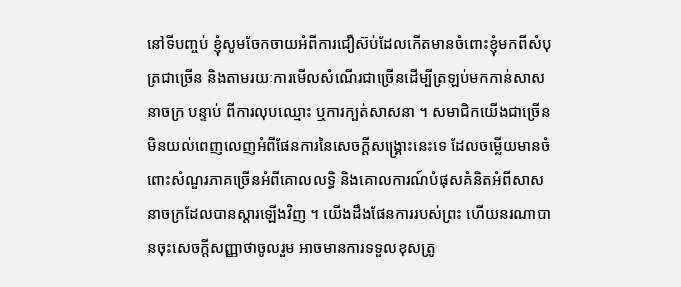នៅទីបញ្ចប់ ខ្ញុំសូមចែកចាយអំពីការជឿស៊ប់ដែលកើតមានចំពោះខ្ញុំមកពីសំបុត្រជាច្រើន និងតាមរយៈការមើលសំណើរជាច្រើនដើម្បីត្រឡប់មកកាន់សាសនាចក្រ បន្ទាប់ ពីការលុបឈ្មោះ ឬការក្បត់សាសនា ។ សមាជិកយើងជាច្រើនមិនយល់ពេញលេញអំពីផែនការនៃសេចក្ដីសង្គ្រោះនេះទេ ដែលចម្លើយមានចំពោះសំណួរភាគច្រើនអំពីគោលលទ្ធិ និងគោលការណ៍បំផុសគំនិតអំពីសាសនាចក្រដែលបានស្ដារឡើងវិញ ។ យើងដឹងផែនការរបស់ព្រះ ហើយនរណាបានចុះសេចក្ដីសញ្ញាថាចូលរួម អាចមានការទទួលខុសត្រូ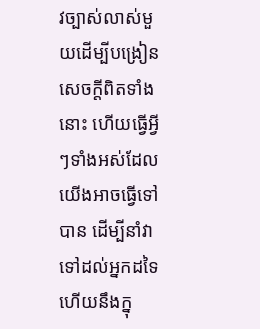វច្បាស់លាស់មួយដើម្បីបង្រៀនសេចក្ដីពិតទាំងនោះ ហើយធ្វើអ្វីៗទាំងអស់ដែលយើងអាចធ្វើទៅបាន ដើម្បីនាំវាទៅដល់អ្នកដទៃ ហើយនឹងក្នុ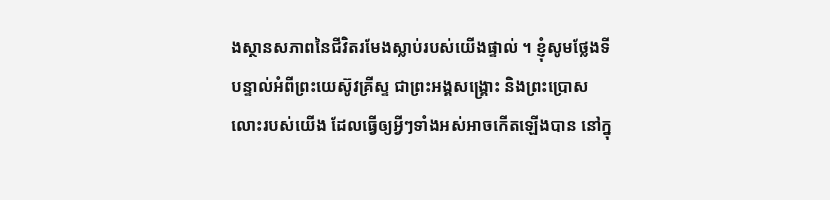ងស្ថានសភាពនៃជីវិតរមែងស្លាប់របស់យើងផ្ទាល់ ។ ខ្ញុំសូមថ្លែងទីបន្ទាល់អំពីព្រះយេស៊ូវគ្រីស្ទ ជាព្រះអង្គសង្គ្រោះ និងព្រះប្រោសលោះរបស់យើង ដែលធ្វើឲ្យអ្វីៗទាំងអស់អាចកើតឡើងបាន នៅក្នុ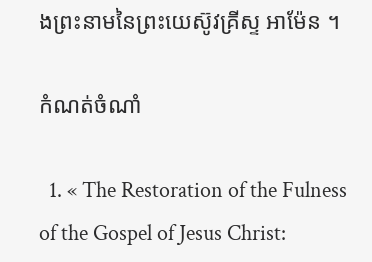ងព្រះនាមនៃព្រះយេស៊ូវគ្រីស្ទ អាម៉ែន ។

កំណត់ចំណាំ

  1. « The Restoration of the Fulness of the Gospel of Jesus Christ: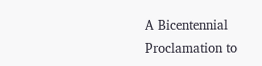A Bicentennial Proclamation to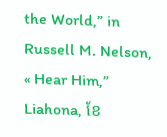the World,” in Russell M. Nelson, « Hear Him,” Liahona, ខែ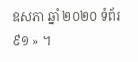ឧសភា ឆ្នាំ ២០២០ ទំព័រ ៩១ » ។